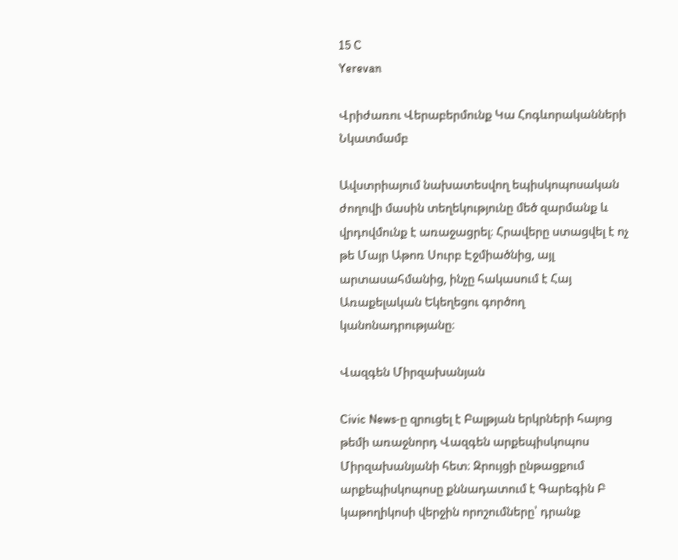15 C
Yerevan

Վրիժառու Վերաբերմունք Կա Հոգևորականների Նկատմամբ

Ավստրիայում նախատեսվող եպիսկոպոսական ժողովի մասին տեղեկությունը մեծ զարմանք և վրդովմունք է առաջացրել։ Հրավերը ստացվել է ոչ թե Մայր Աթոռ Սուրբ Էջմիածնից, այլ արտասահմանից, ինչը հակասում է Հայ Առաքելական Եկեղեցու գործող կանոնադրությանը։

Վազգեն Միրզախանյան

Civic News‑ը զրուցել է Բալթյան երկրների հայոց թեմի առաջնորդ Վազգեն արքեպիսկոպոս Միրզախանյանի հետ։ Զրույցի ընթացքում արքեպիսկոպոսը քննադատում է Գարեգին Բ կաթողիկոսի վերջին որոշումները՝ դրանք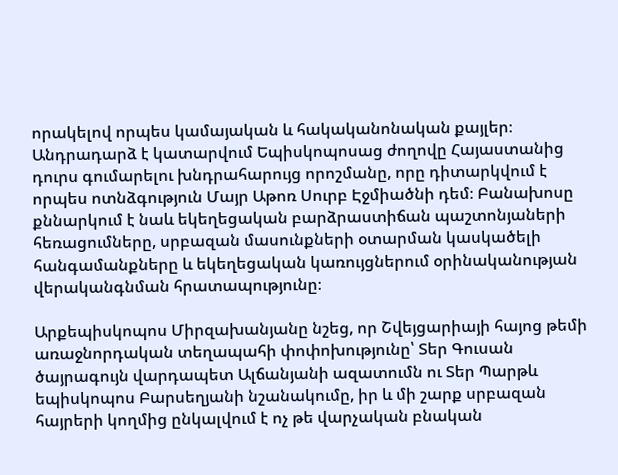որակելով որպես կամայական և հակականոնական քայլեր։ Անդրադարձ է կատարվում Եպիսկոպոսաց ժողովը Հայաստանից դուրս գումարելու խնդրահարույց որոշմանը, որը դիտարկվում է որպես ոտնձգություն Մայր Աթոռ Սուրբ Էջմիածնի դեմ։ Բանախոսը քննարկում է նաև եկեղեցական բարձրաստիճան պաշտոնյաների հեռացումները, սրբազան մասունքների օտարման կասկածելի հանգամանքները և եկեղեցական կառույցներում օրինականության վերականգնման հրատապությունը։

Արքեպիսկոպոս Միրզախանյանը նշեց, որ Շվեյցարիայի հայոց թեմի առաջնորդական տեղապահի փոփոխությունը՝ Տեր Գուսան ծայրագույն վարդապետ Ալճանյանի ազատումն ու Տեր Պարթև եպիսկոպոս Բարսեղյանի նշանակումը, իր և մի շարք սրբազան հայրերի կողմից ընկալվում է ոչ թե վարչական բնական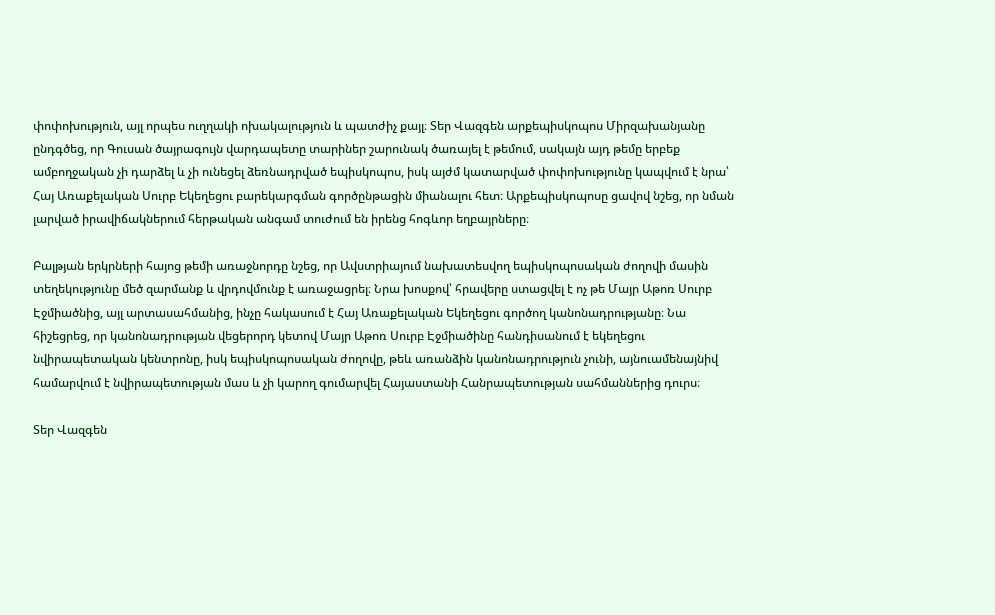փոփոխություն, այլ որպես ուղղակի ոխակալություն և պատժիչ քայլ։ Տեր Վազգեն արքեպիսկոպոս Միրզախանյանը ընդգծեց, որ Գուսան ծայրագույն վարդապետը տարիներ շարունակ ծառայել է թեմում, սակայն այդ թեմը երբեք ամբողջական չի դարձել և չի ունեցել ձեռնադրված եպիսկոպոս, իսկ այժմ կատարված փոփոխությունը կապվում է նրա՝ Հայ Առաքելական Սուրբ Եկեղեցու բարեկարգման գործընթացին միանալու հետ։ Արքեպիսկոպոսը ցավով նշեց, որ նման լարված իրավիճակներում հերթական անգամ տուժում են իրենց հոգևոր եղբայրները։

Բալթյան երկրների հայոց թեմի առաջնորդը նշեց, որ Ավստրիայում նախատեսվող եպիսկոպոսական ժողովի մասին տեղեկությունը մեծ զարմանք և վրդովմունք է առաջացրել։ Նրա խոսքով՝ հրավերը ստացվել է ոչ թե Մայր Աթոռ Սուրբ Էջմիածնից, այլ արտասահմանից, ինչը հակասում է Հայ Առաքելական Եկեղեցու գործող կանոնադրությանը։ Նա հիշեցրեց, որ կանոնադրության վեցերորդ կետով Մայր Աթոռ Սուրբ Էջմիածինը հանդիսանում է եկեղեցու նվիրապետական կենտրոնը, իսկ եպիսկոպոսական ժողովը, թեև առանձին կանոնադրություն չունի, այնուամենայնիվ համարվում է նվիրապետության մաս և չի կարող գումարվել Հայաստանի Հանրապետության սահմաններից դուրս։

Տեր Վազգեն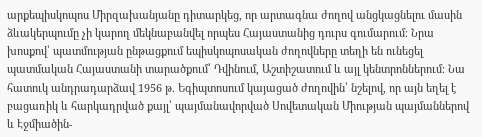արքեպիսկոպոս Միրզախանյանը դիտարկեց, որ արտագնա ժողով անցկացնելու մասին ձևակերպումը չի կարող մեկնաբանվել որպես Հայաստանից դուրս գումարում։ Նրա խոսքով՝ պատմության ընթացքում եպիսկոպոսական ժողովները տեղի են ունեցել պատմական Հայաստանի տարածքում՝ Դվինում, Աշտիշատում և այլ կենտրոններում։ Նա հատուկ անդրադարձավ 1956 թ. Եգիպտոսում կայացած ժողովին՝ նշելով, որ այն եղել է բացառիկ և հարկադրված քայլ՝ պայմանավորված Սովետական Միության պայմաններով և Էջմիածին-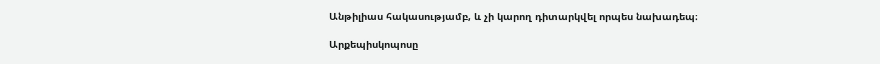Անթիլիաս հակասությամբ, և չի կարող դիտարկվել որպես նախադեպ։

Արքեպիսկոպոսը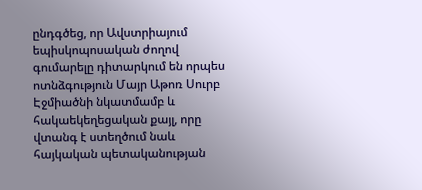ընդգծեց, որ Ավստրիայում եպիսկոպոսական ժողով գումարելը դիտարկում են որպես ոտնձգություն Մայր Աթոռ Սուրբ Էջմիածնի նկատմամբ և հակաեկեղեցական քայլ, որը վտանգ է ստեղծում նաև հայկական պետականության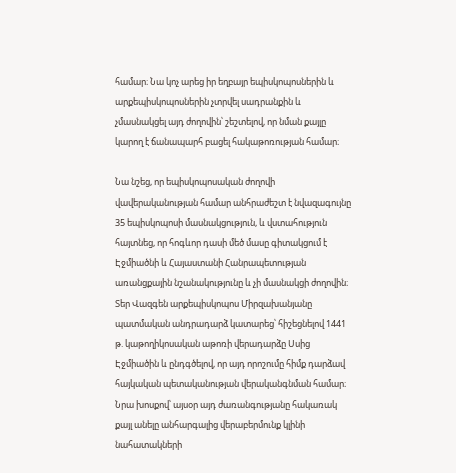համար։ Նա կոչ արեց իր եղբայր եպիսկոպոսներին և արքեպիսկոպոսներին չտրվել սադրանքին և չմասնակցել այդ ժողովին՝ շեշտելով, որ նման քայլը կարող է ճանապարհ բացել հակաթոռության համար։

Նա նշեց, որ եպիսկոպոսական ժողովի վավերականության համար անհրաժեշտ է նվազագույնը 35 եպիսկոպոսի մասնակցություն, և վստահություն հայտնեց, որ հոգևոր դասի մեծ մասը գիտակցում է Էջմիածնի և Հայաստանի Հանրապետության առանցքային նշանակությունը և չի մասնակցի ժողովին։ Տեր Վազգեն արքեպիսկոպոս Միրզախանյանը պատմական անդրադարձ կատարեց՝ հիշեցնելով 1441 թ. կաթողիկոսական աթոռի վերադարձը Սսից Էջմիածին և ընդգծելով, որ այդ որոշումը հիմք դարձավ հայկական պետականության վերականգնման համար։ Նրա խոսքով՝ այսօր այդ ժառանգությանը հակառակ քայլ անելը անհարգալից վերաբերմունք կլինի նահատակների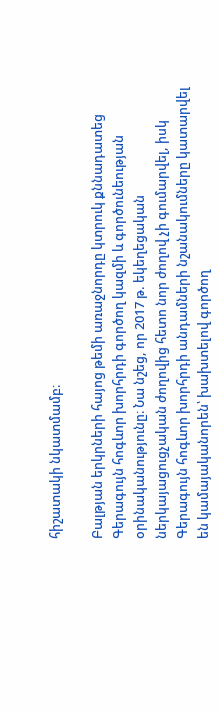հիշատակի նկատմամբ։

Բալթյան երկրների հայոց թեմի առաջնորդը կտրուկ քննադատեց Գերագույն հոգևոր խորհրդի գործող կազմի և գործունեության օրինականությունը։ Նա նշեց, որ 2017 թ. եկեղեցական ներկայացուցչական ժողովից հետո նոր ժողով չի գումարվել, իսկ Գերագույն հոգևոր խորհրդի անդամների նշանակումները կատարվել են կամայականորեն՝ խախտելով գործող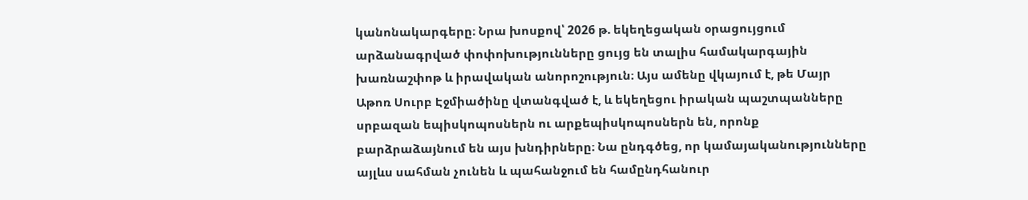կանոնակարգերը։ Նրա խոսքով՝ 2026 թ. եկեղեցական օրացույցում արձանագրված փոփոխությունները ցույց են տալիս համակարգային խառնաշփոթ և իրավական անորոշություն։ Այս ամենը վկայում է, թե Մայր Աթոռ Սուրբ Էջմիածինը վտանգված է, և եկեղեցու իրական պաշտպանները սրբազան եպիսկոպոսներն ու արքեպիսկոպոսներն են, որոնք բարձրաձայնում են այս խնդիրները։ Նա ընդգծեց, որ կամայականությունները այլևս սահման չունեն և պահանջում են համընդհանուր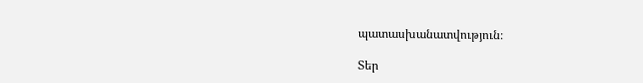պատասխանատվություն։

Տեր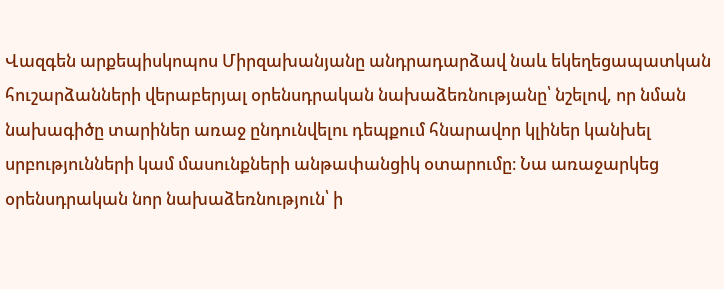Վազգեն արքեպիսկոպոս Միրզախանյանը անդրադարձավ նաև եկեղեցապատկան հուշարձանների վերաբերյալ օրենսդրական նախաձեռնությանը՝ նշելով, որ նման նախագիծը տարիներ առաջ ընդունվելու դեպքում հնարավոր կլիներ կանխել սրբությունների կամ մասունքների անթափանցիկ օտարումը։ Նա առաջարկեց օրենսդրական նոր նախաձեռնություն՝ ի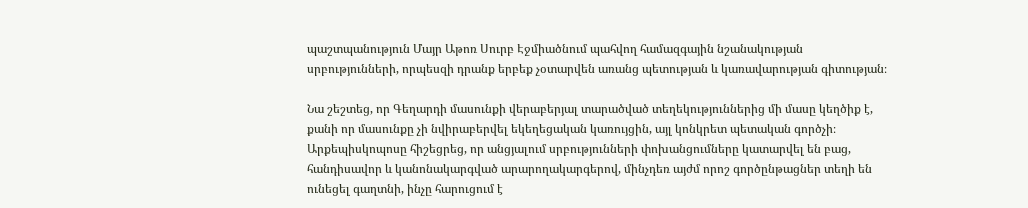պաշտպանություն Մայր Աթոռ Սուրբ Էջմիածնում պահվող համազգային նշանակության սրբությունների, որպեսզի դրանք երբեք չօտարվեն առանց պետության և կառավարության գիտության։

Նա շեշտեց, որ Գեղարդի մասունքի վերաբերյալ տարածված տեղեկություններից մի մասը կեղծիք է, քանի որ մասունքը չի նվիրաբերվել եկեղեցական կառույցին, այլ կոնկրետ պետական գործչի։ Արքեպիսկոպոսը հիշեցրեց, որ անցյալում սրբությունների փոխանցումները կատարվել են բաց, հանդիսավոր և կանոնակարգված արարողակարգերով, մինչդեռ այժմ որոշ գործընթացներ տեղի են ունեցել գաղտնի, ինչը հարուցում է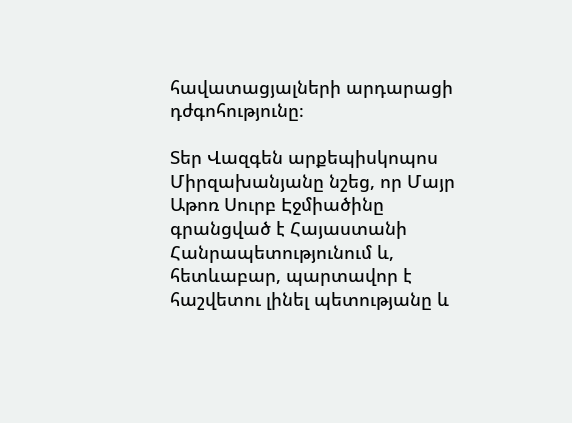հավատացյալների արդարացի դժգոհությունը։

Տեր Վազգեն արքեպիսկոպոս Միրզախանյանը նշեց, որ Մայր Աթոռ Սուրբ Էջմիածինը գրանցված է Հայաստանի Հանրապետությունում և, հետևաբար, պարտավոր է հաշվետու լինել պետությանը և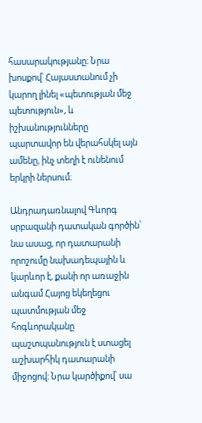հասարակությանը։ Նրա խոսքով՝ Հայաստանում չի կարող լինել «պետության մեջ պետություն», և իշխանությունները պարտավոր են վերահսկել այն ամենը, ինչ տեղի է ունենում երկրի ներսում։

Անդրադառնալով Գևորգ սրբազանի դատական գործին՝ նա ասաց, որ դատարանի որոշումը նախադեպային և կարևոր է, քանի որ առաջին անգամ Հայոց եկեղեցու պատմության մեջ հոգևորականը պաշտպանություն է ստացել աշխարհիկ դատարանի միջոցով։ Նրա կարծիքով՝ սա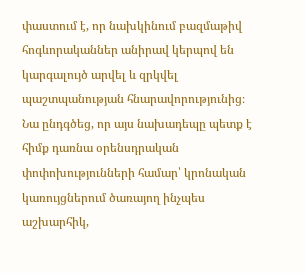փաստում է, որ նախկինում բազմաթիվ հոգևորականներ անիրավ կերպով են կարգալույծ արվել և զրկվել պաշտպանության հնարավորությունից։ Նա ընդգծեց, որ այս նախադեպը պետք է հիմք դառնա օրենսդրական փոփոխությունների համար՝ կրոնական կառույցներում ծառայող ինչպես աշխարհիկ,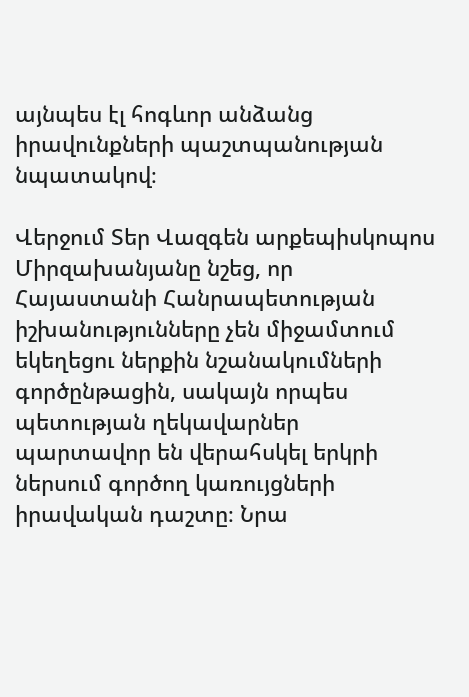այնպես էլ հոգևոր անձանց իրավունքների պաշտպանության նպատակով։

Վերջում Տեր Վազգեն արքեպիսկոպոս Միրզախանյանը նշեց, որ Հայաստանի Հանրապետության իշխանությունները չեն միջամտում եկեղեցու ներքին նշանակումների գործընթացին, սակայն որպես պետության ղեկավարներ պարտավոր են վերահսկել երկրի ներսում գործող կառույցների իրավական դաշտը։ Նրա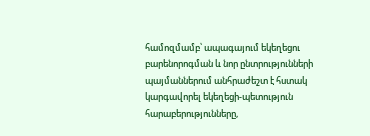համոզմամբ՝ ապագայում եկեղեցու բարենորոգման և նոր ընտրությունների պայմաններում անհրաժեշտ է հստակ կարգավորել եկեղեցի-պետություն հարաբերությունները,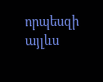որպեսզի այլևս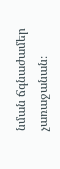նման ճգնաժամեր չառաջանան։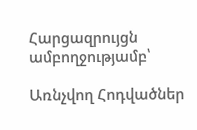Հարցազրույցն ամբողջությամբ՝

Առնչվող Հոդվածներ